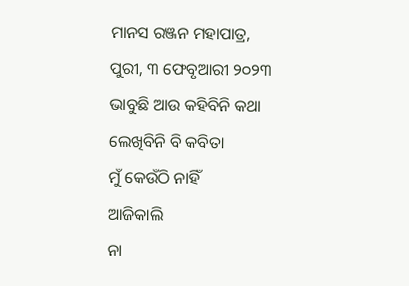ମାନସ ରଞ୍ଜନ ମହାପାତ୍ର, ପୁରୀ, ୩ ଫେବୃଆରୀ ୨୦୨୩
ଭାବୁଛି ଆଉ କହିବିନି କଥା
ଲେଖିବିନି ବି କବିତା
ମୁଁ କେଉଁଠି ନାହିଁ
ଆଜିକାଲି
ନା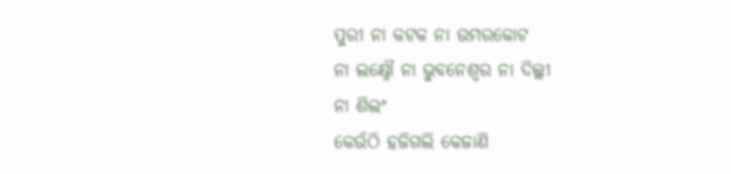ପୁରୀ ନା କଟକ ନା ଉମରକୋଟ
ନା ଲକ୍ଷ୍ନୌ ନା ଭୁବନେଶ୍ୱର ନା ଦିଲ୍ଲୀ
ନା ଶିଲଂ
କେଉଁଠି ହଜିଗଲି କେଜାଣି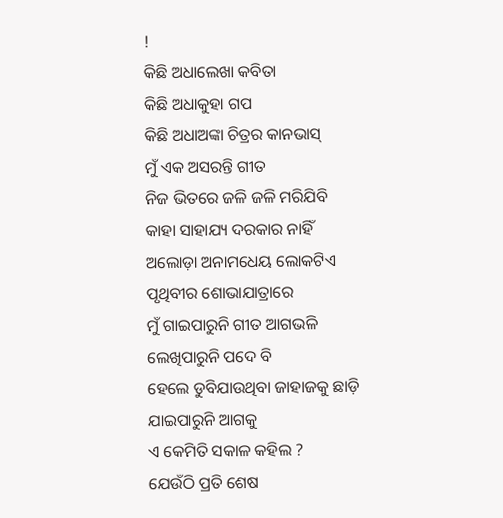!
କିଛି ଅଧାଲେଖା କବିତା
କିଛି ଅଧାକୁହା ଗପ
କିଛି ଅଧାଅଙ୍କା ଚିତ୍ରର କାନଭାସ୍
ମୁଁ ଏକ ଅସରନ୍ତି ଗୀତ
ନିଜ ଭିତରେ ଜଳି ଜଳି ମରିଯିବି
କାହା ସାହାଯ୍ୟ ଦରକାର ନାହିଁ
ଅଲୋଡ଼ା ଅନାମଧେୟ ଲୋକଟିଏ
ପୃଥିବୀର ଶୋଭାଯାତ୍ରାରେ
ମୁଁ ଗାଇପାରୁନି ଗୀତ ଆଗଭଳି
ଲେଖିପାରୁନି ପଦେ ବି
ହେଲେ ଡୁବିଯାଉଥିବା ଜାହାଜକୁ ଛାଡ଼ି
ଯାଇପାରୁନି ଆଗକୁ
ଏ କେମିତି ସକାଳ କହିଲ ?
ଯେଉଁଠି ପ୍ରତି ଶେଷ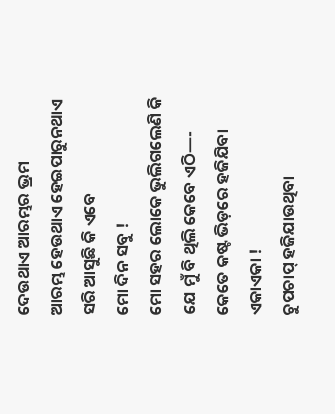ଦେଉଥାଏ ଆରମ୍ଭର ଭ୍ରମ
ଆରମ୍ଭ ହେଉଥାଏ ହେଇପାରୁନଥାଏ
ସରି ଆସୁଛି କି ଏବେ
ମୋ ଦିନ ସବୁ !
ମୋ ସହର ଲୋକେ ଭୁଲିଗଲେଣି କି
ଯେ ମୁଁ ବି ଥିଲି କେବେ ଏଠି—-
କେତେ କଷ୍ଟ ଭିଡ଼ରେ ହଜିଯିବା
ଏକାଏକା !
ଚୁପଚାପ୍ ହଜିଯାଉଥିବା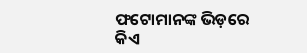ଫଟୋମାନଙ୍କ ଭିଡ଼ରେ
କିଏ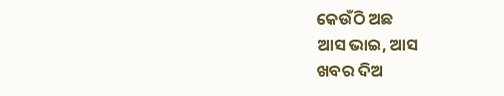କେଉଁଠି ଅଛ
ଆସ ଭାଇ, ଆସ
ଖବର ଦିଅ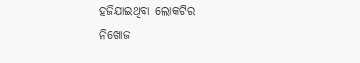ହଜିଯାଇଥିବା ଲୋକଟିର
ନିଖୋଜ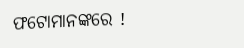ଫଟୋମାନଙ୍କରେ !